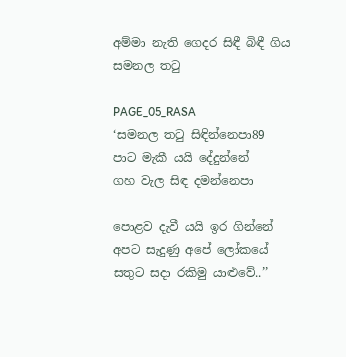අම්මා නැති ගෙදර සිඳී බිඳී ගිය සමනල තටු

PAGE_05_RASA
‘සමනල තටු සිඳින්නෙපා89
පාට මැකී යයි දේදුන්නේ
ගහ වැල සිඳ දමන්නෙපා

පොළව දැවී යයි ඉර ගින්නේ
අපට සැදුණු අපේ ලෝකයේ
සතුට සදා රකිමු යාළුවේ..’’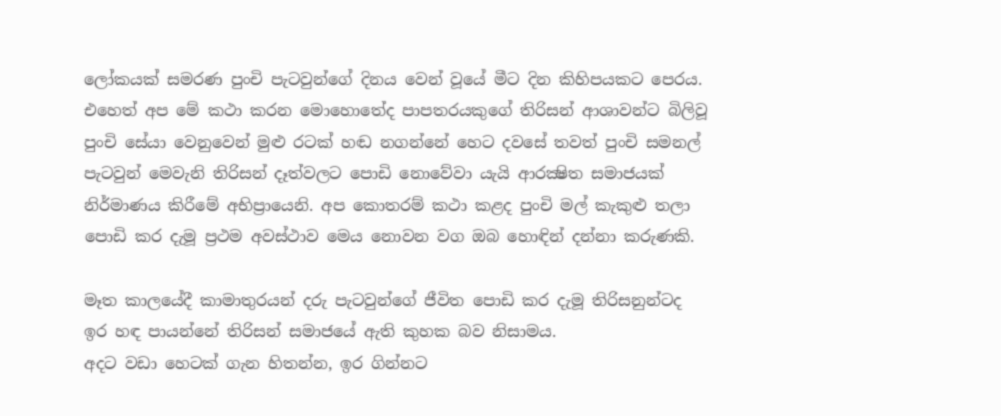ලෝකයක් සමරණ පුංචි පැටවුන්ගේ දිනය වෙන් වූයේ මීට දින කිහිපයකට පෙරය. එහෙත් අප මේ කථා කරන මොහොතේද පාපතරයකුගේ තිරිසන් ආශාවන්ට බිලිවූ පුංචි සේයා වෙනුවෙන් මුළු රටක් හඬ නගන්නේ හෙට දවසේ තවත් පුංචි සමනල් පැටවුන් මෙවැනි තිරිසන් දෑත්වලට පොඩි නොවේවා යැයි ආරක්‍ෂිත සමාජයක් නිර්මාණය කිරීමේ අභිප්‍රායෙනි. අප කොතරම් කථා කළද පුංචි මල් කැකුළු තලා පොඩි කර දැමූ ප්‍රථම අවස්ථාව මෙය නොවන වග ඔබ හොඳින් දන්නා කරුණකි.

මෑත කාලයේදී කාමාතුරයන් දරු පැටවුන්ගේ ජීවිත පොඩි කර දැමූ තිරිසනුන්ටද ඉර හඳ පායන්නේ තිරිසන් සමාජයේ ඇති කුහක බව නිසාමය.
අදට වඩා හෙටක් ගැන හිතන්න, ඉර ගින්නට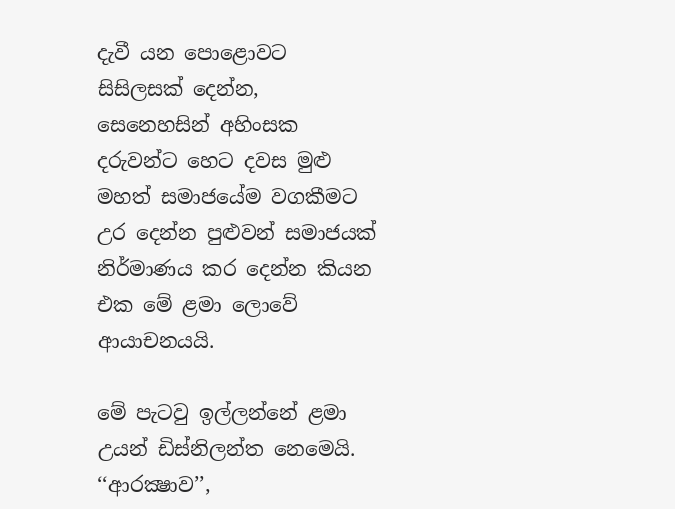දැවී යන පොළොවට සිසිලසක් දෙන්න, සෙනෙහසින් අහිංසක දරුවන්ට හෙට දවස මුළු මහත් සමාජයේම වගකීමට උර දෙන්න පුළුවන් සමාජයක් නිර්මාණය කර දෙන්න කියන එක මේ ළමා ලොවේ ආයාචනයයි.

මේ පැටවු ඉල්ලන්නේ ළමා උයන් ඩිස්නිලන්ත නෙමෙයි. ‘‘ආරක්‍ෂාව’’,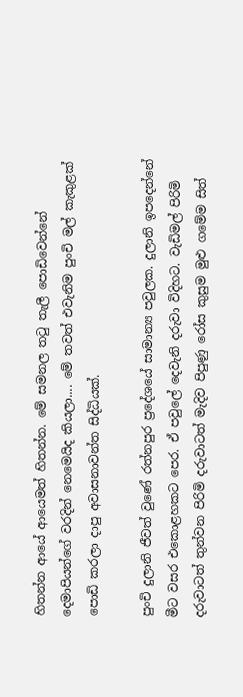හිතන්න ආයේ ආයෙමත් හිතන්න. මේ සමනල තටු තැලී පොඩිවෙන්නේ දෙමාපියන්ගේ වරදින් නෙමෙයිද කියලා.... මේ තවත් එවැනිම පුංචි මල් කැකුළක් පොඩි කරලා දාපු අවාසනාවන්ත සිද්ධියක්.

පුංචි දුලානි ජීවත් වුණේ රත්නපුර ප්‍රදේශයේ සාමාන්‍ය පවුලක. දුලානි ඉපදෙන්නේ මීට වසර එකොළහකට පෙර. ඒ පවුලේ දෙවැනි දරුවා විදිහට. වැඩිමල් පිරිමි දරුවාටත් තුන්වන පිරිමි දරුවාටත් මැදිව පිපුණු රෝස කුසුම මුළු ගමේම සිත්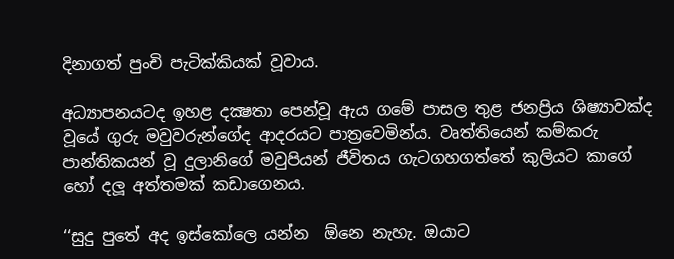දිනාගත් පුංචි පැටික්කියක් වූවාය.

අධ්‍යාපනයටද ඉහළ දක්‍ෂතා පෙන්වූ ඇය ගමේ පාසල තුළ ජනප්‍රිය ශිෂ්‍යාවක්ද වූයේ ගුරු මවුවරුන්ගේද ආදරයට පාත්‍රවෙමින්ය. වෘත්තියෙන් කම්කරු පාන්තිකයන් වූ දුලානිගේ මවුපියන් ජීවිතය ගැටගහගත්තේ කුලියට කාගේ හෝ දලූ අත්තමක් කඩාගෙනය.

‘‘සුදු පුතේ අද ඉස්කෝලෙ යන්න  ඕනෙ නැහැ. ඔයාට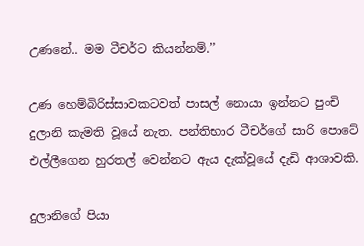උණනේ.. මම ටීචර්ට කියන්නම්.’’

උණ හෙම්බිරිස්සාවකටවත් පාසල් නොයා ඉන්නට පුංචි දුලානි කැමති වූයේ නැත. පන්තිභාර ටීචර්ගේ සාරි පොටේ එල්ලීගෙන හුරතල් වෙන්නට ඇය දැක්වූයේ දැඩි ආශාවකි.

දුලානිගේ පියා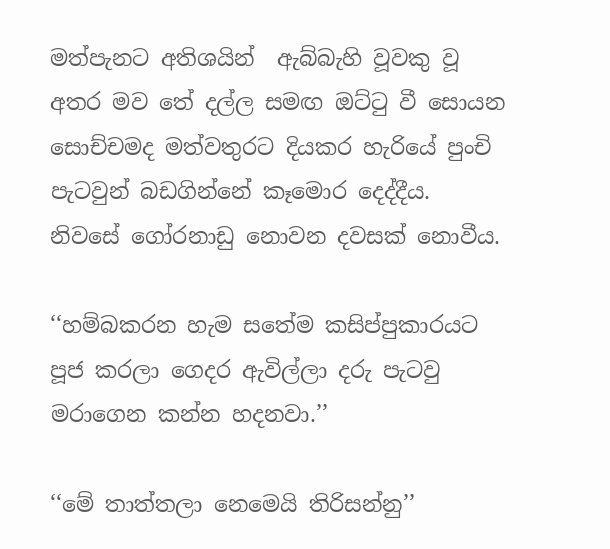මත්පැනට අතිශයින්  ඇබ්බැහි වූවකු වූ අතර මව තේ දල්ල සමඟ ඔට්ටු වී සොයන සොච්චමද මත්වතුරට දියකර හැරියේ පුංචි පැටවුන් බඩගින්නේ කෑමොර දෙද්දීය. නිවසේ ගෝරනාඩු නොවන දවසක් නොවීය.

‘‘හම්බකරන හැම සතේම කසිප්පුකාරයට පූජ කරලා ගෙදර ඇවිල්ලා දරු පැටවු මරාගෙන කන්න හදනවා.’’

‘‘මේ තාත්තලා නෙමෙයි තිරිසන්නු’’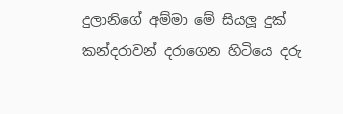දුලානිගේ අම්මා මේ සියලූ දුක් කන්දරාවන් දරාගෙන හිටියෙ දරු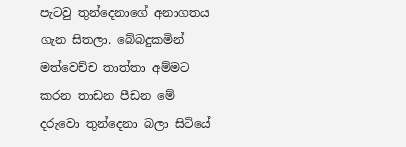පැටවු තුන්දෙනාගේ අනාගතය ගැන සිතලා. බේබදුකමින් මත්වෙච්ච තාත්තා අම්මට කරන තාඩන පීඩන මේ දරුවො තුන්දෙනා බලා සිටියේ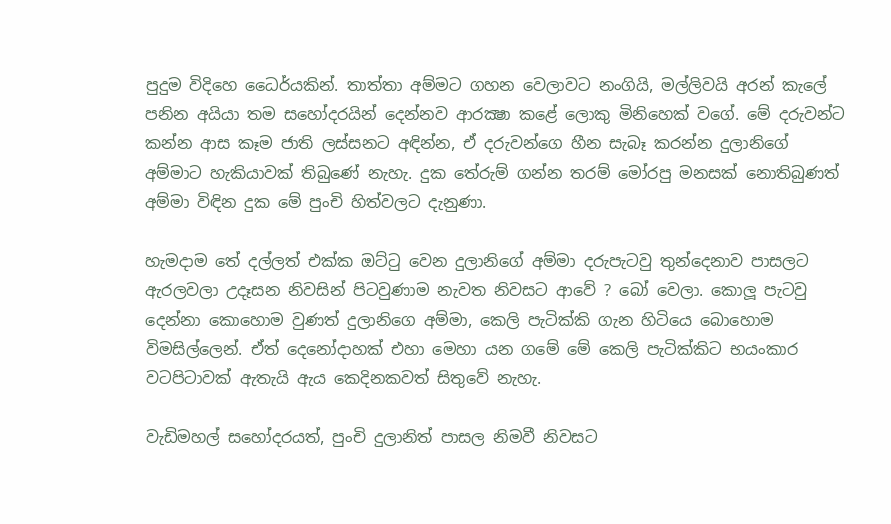පුදුම විදිහෙ ධෛර්යකින්. තාත්තා අම්මට ගහන වෙලාවට නංගියි, මල්ලිවයි අරන් කැලේ පනින අයියා තම සහෝදරයින් දෙන්නව ආරක්‍ෂා කළේ ලොකු මිනිහෙක් වගේ. මේ දරුවන්ට කන්න ආස කෑම ජාති ලස්සනට අඳින්න, ඒ දරුවන්ගෙ හීන සැබෑ කරන්න දුලානිගේ අම්මාට හැකියාවක් තිබුණේ නැහැ. දුක තේරුම් ගන්න තරම් මෝරපු මනසක් නොතිබුණත් අම්මා විඳින දුක මේ පුංචි හිත්වලට දැනුණා.

හැමදාම තේ දල්ලත් එක්ක ඔට්ටු වෙන දුලානිගේ අම්මා දරුපැටවු තුන්දෙනාව පාසලට ඇරලවලා උදෑසන නිවසින් පිටවුණාම නැවත නිවසට ආවේ ? බෝ වෙලා. කොලූ පැටවු දෙන්නා කොහොම වුණත් දුලානිගෙ අම්මා, කෙලි පැටික්කි ගැන හිටියෙ බොහොම විමසිල්ලෙන්. ඒත් දෙනෝදාහක් එහා මෙහා යන ගමේ මේ කෙලි පැටික්කිට භයංකාර වටපිටාවක් ඇතැයි ඇය කෙදිනකවත් සිතුවේ නැහැ.

වැඩිමහල් සහෝදරයත්, පුංචි දුලානිත් පාසල නිමවී නිවසට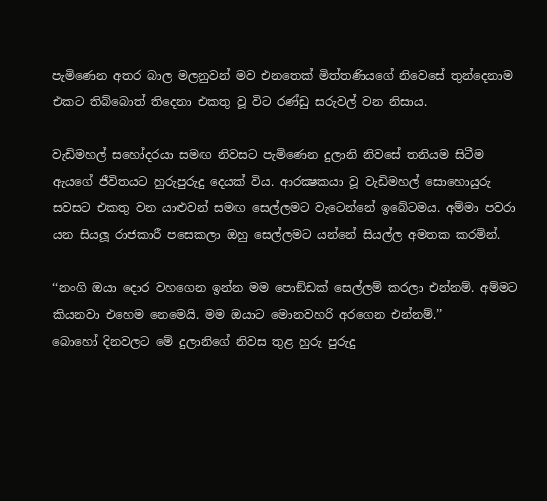පැමිණෙන අතර බාල මලනුවන් මව එනතෙක් මිත්තණියගේ නිවෙසේ තුන්දෙනාම එකට තිබ්බොත් තිදෙනා එකතු වූ විට රණ්ඩු සරුවල් වන නිසාය.

වැඩිමහල් සහෝදරයා සමඟ නිවසට පැමිණෙන දුලානි නිවසේ තනියම සිටීම ඇයගේ ජීවිතයට හුරුපුරුදු දෙයක් විය. ආරක්‍ෂකයා වූ වැඩිමහල් සොහොයුරු සවසට එකතු වන යාළුවන් සමඟ සෙල්ලමට වැටෙන්නේ ඉබේටමය. අම්මා පවරා යන සියලූ රාජකාරී පසෙකලා ඔහු සෙල්ලමට යන්නේ සියල්ල අමතක කරමින්.

‘‘නංගි ඔයා දොර වහගෙන ඉන්න මම පොඞ්ඩක් සෙල්ලම් කරලා එන්නම්. අම්මට කියනවා එහෙම නෙමෙයි. මම ඔයාට මොනවහරි අරගෙන එන්නම්.’’
බොහෝ දිනවලට මේ දුලානිගේ නිවස තුළ හුරු පුරුදු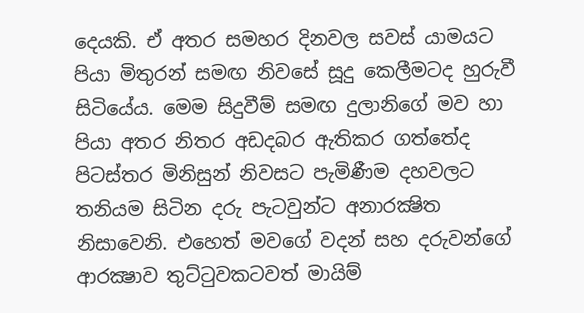දෙයකි. ඒ අතර සමහර දිනවල සවස් යාමයට පියා මිතුරන් සමඟ නිවසේ සූදු කෙලීමටද හුරුවී සිටියේය. මෙම සිදුවීම් සමඟ දුලානිගේ මව හා පියා අතර නිතර අඩදබර ඇතිකර ගත්තේද පිටස්තර මිනිසුන් නිවසට පැමිණීම දහවලට තනියම සිටින දරු පැටවුන්ට අනාරක්‍ෂිත නිසාවෙනි. එහෙත් මවගේ වදන් සහ දරුවන්ගේ ආරක්‍ෂාව තුට්ටුවකටවත් මායිම්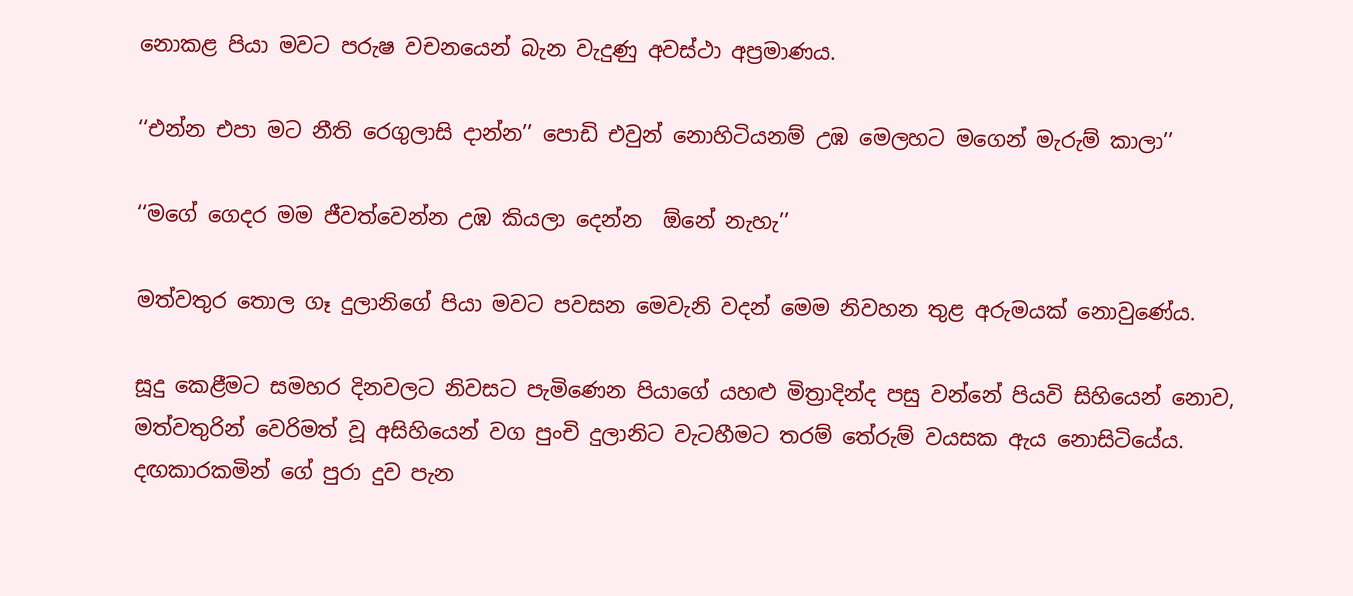නොකළ පියා මවට පරුෂ වචනයෙන් බැන වැදුණු අවස්ථා අප්‍රමාණය.

‘‘එන්න එපා මට නීති රෙගුලාසි දාන්න’’ පොඩි එවුන් නොහිටියනම් උඹ මෙලහට මගෙන් මැරුම් කාලා’’

‘‘මගේ ගෙදර මම ජීවත්වෙන්න උඹ කියලා දෙන්න  ඕනේ නැහැ’’

මත්වතුර තොල ගෑ දුලානිගේ පියා මවට පවසන මෙවැනි වදන් මෙම නිවහන තුළ අරුමයක් නොවුණේය.

සූදු කෙළීමට සමහර දිනවලට නිවසට පැමිණෙන පියාගේ යහළු මිත්‍රාදින්ද පසු වන්නේ පියවි සිහියෙන් නොව, මත්වතුරින් වෙරිමත් වූ අසිහියෙන් වග පුංචි දුලානිට වැටහීමට තරම් තේරුම් වයසක ඇය නොසිටියේය. දඟකාරකමින් ගේ පුරා දුව පැන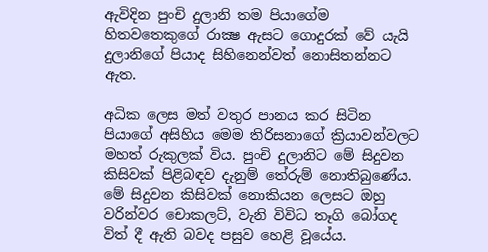ඇවිදින පුංචි දුලානි තම පියාගේම හිතවතෙකුගේ රාක්‍ෂ ඇසට ගොදුරක් වේ යැයි දුලානිගේ පියාද සිහිනෙන්වත් නොසිතන්නට ඇත.

අධික ලෙස මත් වතුර පානය කර සිටින පියාගේ අසිහිය මෙම තිරිසනාගේ ක්‍රියාවන්වලට මහත් රුකුලක් විය. පුංචි දුලානිට මේ සිදුවන කිසිවක් පිළිබඳව දැනුම් තේරුම් නොතිබුණේය. මේ සිදුවන කිසිවක් නොකියන ලෙසට ඔහු වරින්වර චොකලට්, වැනි විවිධ තෑගි බෝගද විත් දී ඇති බවද පසුව හෙළි වූයේය.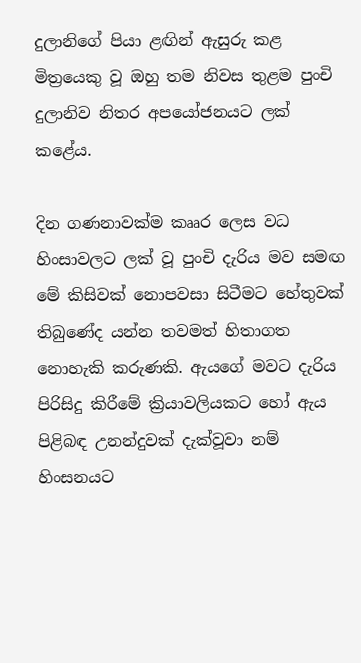දුලානිගේ පියා ළඟින් ඇසුරු කළ මිත්‍රයෙකු වූ ඔහු තම නිවස තුළම පුංචි දුලානිව නිතර අපයෝජනයට ලක් කළේය.

දින ගණනාවක්ම කෲර ලෙස වධ හිංසාවලට ලක් වූ පුංචි දැරිය මව සමඟ මේ කිසිවක් නොපවසා සිටීමට හේතුවක් තිබුණේද යන්න තවමත් හිතාගත නොහැකි කරුණකි. ඇයගේ මවට දැරිය පිරිසිදු කිරීමේ ක්‍රියාවලියකට හෝ ඇය පිළිබඳ උනන්දුවක් දැක්වූවා නම් හිංසනයට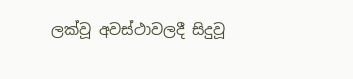ලක්වූ අවස්ථාවලදී සිදුවූ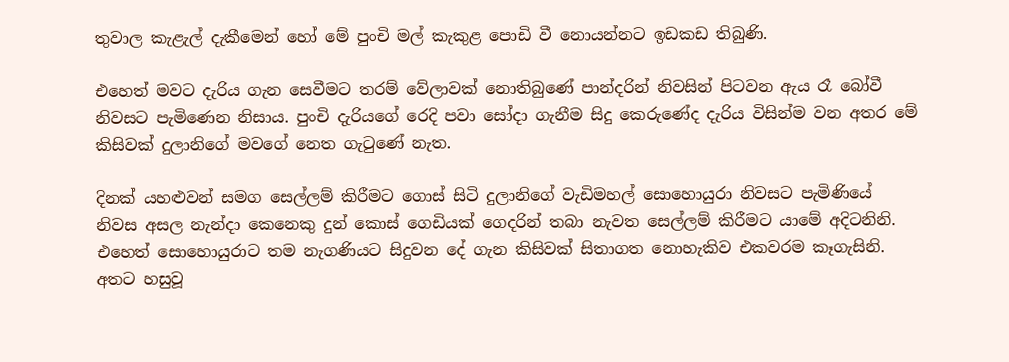තුවාල කැළැල් දැකීමෙන් හෝ මේ පුංචි මල් කැකුළ පොඩි වී නොයන්නට ඉඩකඩ තිබුණි.

එහෙත් මවට දැරිය ගැන සෙවීමට තරම් වේලාවක් නොතිබුණේ පාන්දරින් නිවසින් පිටවන ඇය රෑ බෝවී නිවසට පැමිණෙන නිසාය. පුංචි දැරියගේ රෙදි පවා සෝදා ගැනීම සිදු කෙරුණේද දැරිය විසින්ම වන අතර මේ කිසිවක් දුලානිගේ මවගේ නෙත ගැටුණේ නැත.

දිනක් යහළුවන් සමග සෙල්ලම් කිරීමට ගොස් සිටි දුලානිගේ වැඩිමහල් සොහොයුරා නිවසට පැමිණියේ නිවස අසල නැන්දා කෙනෙකු දුන් කොස් ගෙඩියක් ගෙදරින් තබා නැවත සෙල්ලම් කිරීමට යාමේ අදිටනිනි. එහෙත් සොහොයුරාට තම නැගණියට සිදුවන දේ ගැන කිසිවක් සිතාගත නොහැකිව එකවරම කෑගැසිනි. අතට හසුවූ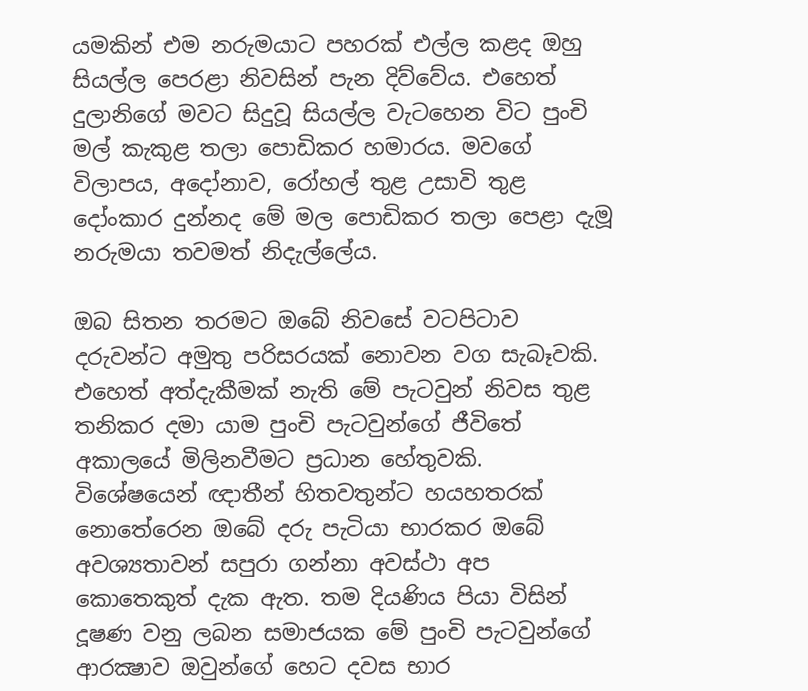යමකින් එම නරුමයාට පහරක් එල්ල කළද ඔහු සියල්ල පෙරළා නිවසින් පැන දිව්වේය. එහෙත් දුලානිගේ මවට සිදුවූ සියල්ල වැටහෙන විට පුංචි මල් කැකුළ තලා පොඩිකර හමාරය. මවගේ විලාපය, අදෝනාව, රෝහල් තුළ උසාවි තුළ දෝංකාර දුන්නද මේ මල පොඩිකර තලා පෙළා දැමූ නරුමයා තවමත් නිදැල්ලේය.

ඔබ සිතන තරමට ඔබේ නිවසේ වටපිටාව දරුවන්ට අමුතු පරිසරයක් නොවන වග සැබෑවකි. එහෙත් අත්දැකීමක් නැති මේ පැටවුන් නිවස තුළ තනිකර දමා යාම පුංචි පැටවුන්ගේ ජීවිතේ අකාලයේ මිලිනවීමට ප්‍රධාන හේතුවකි. විශේෂයෙන් ඥාතීන් හිතවතුන්ට හයහතරක් නොතේරෙන ඔබේ දරු පැටියා භාරකර ඔබේ අවශ්‍යතාවන් සපුරා ගන්නා අවස්ථා අප කොතෙකුත් දැක ඇත. තම දියණිය පියා විසින් දූෂණ වනු ලබන සමාජයක මේ පුංචි පැටවුන්ගේ ආරක්‍ෂාව ඔවුන්ගේ හෙට දවස භාර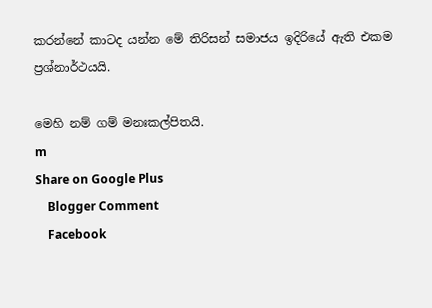කරන්නේ කාටද යන්න මේ තිරිසන් සමාජය ඉදිරියේ ඇති එකම ප්‍රශ්නාර්ථයයි.

මෙහි නම් ගම් මනඃකල්පිතයි.
m
Share on Google Plus
    Blogger Comment
    Facebook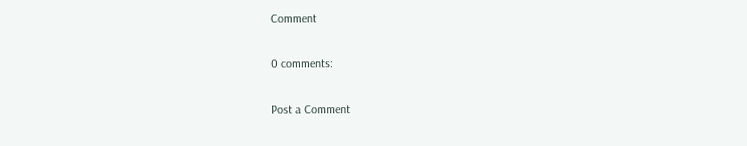Comment

0 comments:

Post a Comment